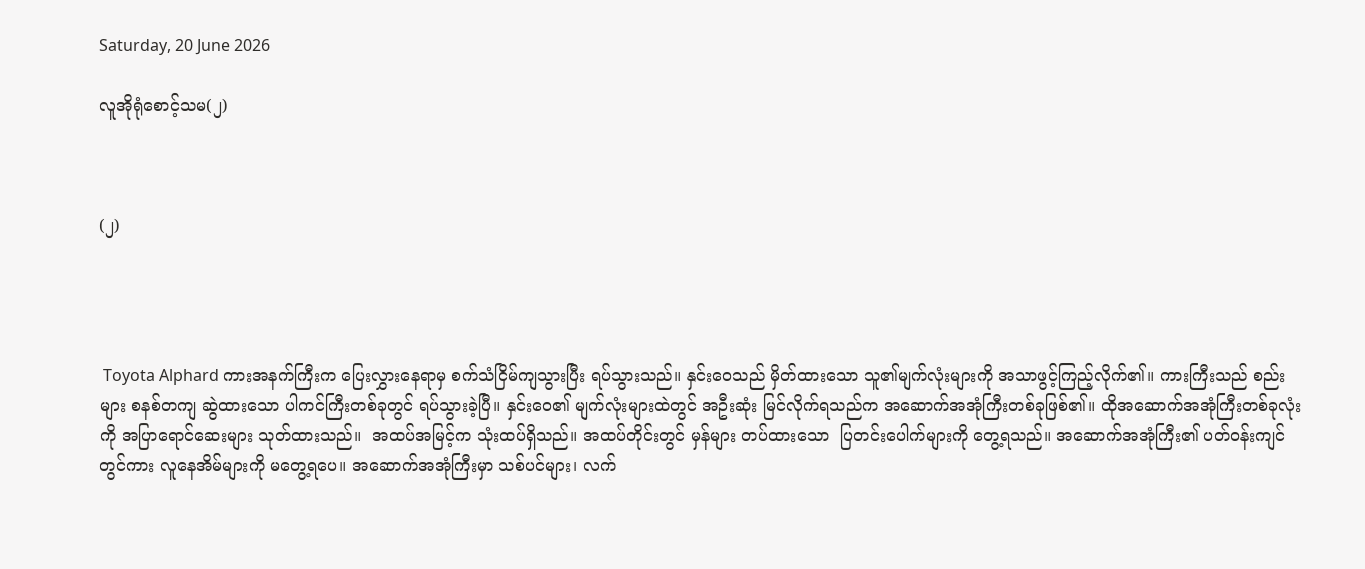Saturday, 20 June 2026

လူအိုရုံစောင့်သမ(၂)



(၂)




 Toyota Alphard ကားအနက်ကြီးက ပြေးလွှားနေရာမှ စက်သံငြိမ်ကျသွားပြီး ရပ်သွားသည်။ နှင်းဝေသည် မှိတ်ထားသော သူ၏မျက်လုံးများကို အသာဖွင့်ကြည့်လိုက်၏။ ကားကြီးသည် စည်းများ စနစ်တကျ ဆွဲထားသော ပါကင်ကြီးတစ်ခုတွင် ရပ်သွားခဲ့ပြီ။ နှင်းဝေ၏ မျက်လုံးများထဲတွင် အဦးဆုံး မြင်လိုက်ရသည်က အဆောက်အအုံကြီးတစ်ခုဖြစ်၏။ ထိုအဆောက်အအုံကြီးတစ်ခုလုံးကို အပြာရောင်ဆေးများ သုတ်ထားသည်။  အထပ်အမြင့်က သုံးထပ်ရှိသည်။ အထပ်တိုင်းတွင် မှန်များ တပ်ထားသော  ပြတင်းပေါက်များကို တွေ့ရသည်။ အဆောက်အအုံကြီး၏ ပတ်ဝန်းကျင်တွင်ကား လူနေအိမ်များကို မတွေ့ရပေ။ အဆောက်အအုံကြီးမှာ သစ်ပင်များ၊ လက်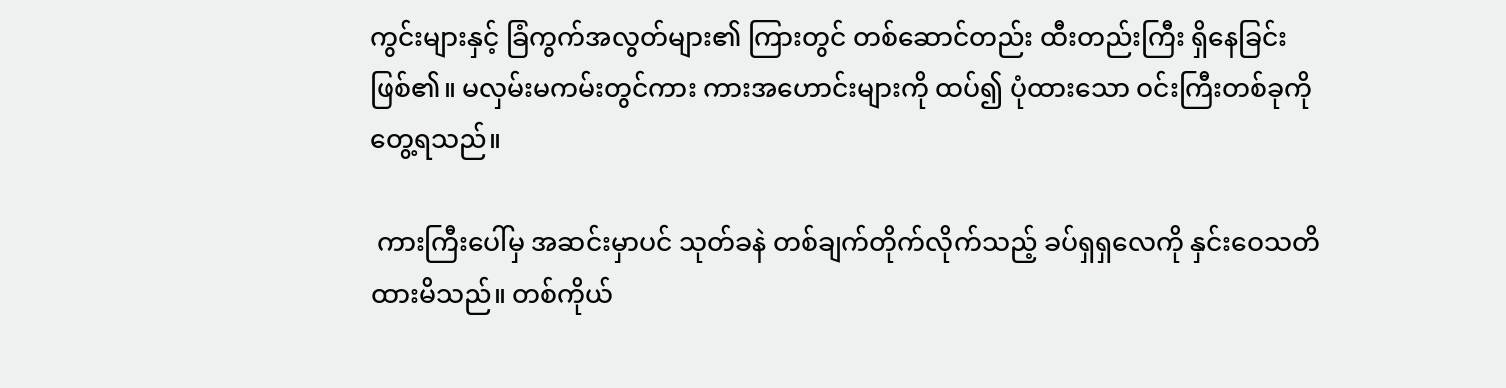ကွင်းများနှင့် ခြံကွက်အလွတ်များ၏ ကြားတွင် တစ်ဆောင်တည်း ထီးတည်းကြီး ရှိနေခြင်းဖြစ်၏။ မလှမ်းမကမ်းတွင်ကား ကားအဟောင်းများကို ထပ်၍ ပုံထားသော ဝင်းကြီးတစ်ခုကို တွေ့ရသည်။

 ကားကြီးပေါ်မှ အဆင်းမှာပင် သုတ်ခနဲ တစ်ချက်တိုက်လိုက်သည့် ခပ်ရှရှလေကို နှင်းဝေသတိထားမိသည်။ တစ်ကိုယ်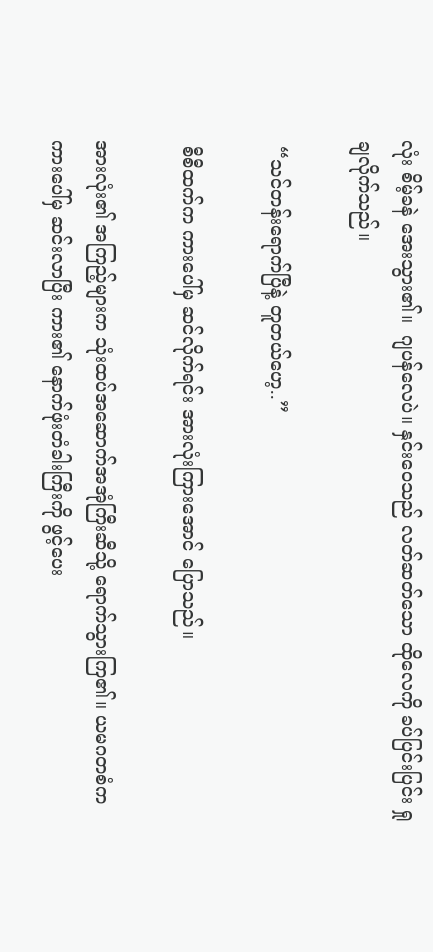လုံး စိမ့်ခနဲ အေးသွား၏။  ဂျပန်လေပဲ။ နှင်းဝေသည် လတ်ဆတ်သော ထိုလေကို ခပ်ပြင်းပြင်း ရှုချလိုက်သည်။

 “သင်တန်းရောက်ပြီနဲ့ တူတယ်ဟေ့..”

 စီစီထက်က ကားပေါ်မှ ဆင်လိုက်ရင်း အားလုံးကြားအောင် ပြောသည်။

အားလုံး၏ အကြည့်များက သုံးထပ်အဆောက်အအုံကြီးဆီသို့ ရောက်သွားကြ၏။ ယမဂတစံက ကားပေါ်မှ ဆင်းလာပြီး ကား၏ နောက်ဖုံးတံခါးကြီးကို ဖွင့်ပေး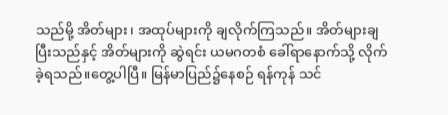သည်မို့ အိတ်များ၊ အထုပ်များကို ချလိုက်ကြသည်။ အိတ်များချပြီးသည်နှင့် အိတ်များကို ဆွဲရင်း ယမဂတစံ ခေါ်ရာနောက်သို့ လိုက်ခဲ့ရသည်။တွေ့ပါပြီ။ မြန်မာပြည်၌နေစဉ် ရန်ကုန် သင်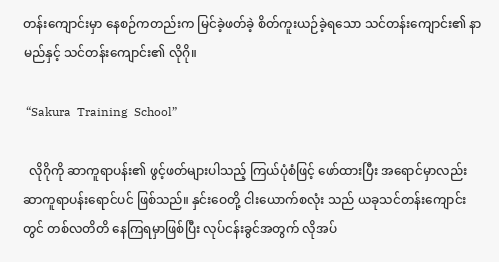တန်းကျောင်းမှာ နေစဉ်ကတည်းက မြင်ခဲ့ဖတ်ခဲ့ စိတ်ကူးယဉ်ခဲ့ရသော သင်တန်းကျောင်း၏ နာမည်နှင့် သင်တန်းကျောင်း၏ လိုဂို။

 “Sakura  Training  School”

  လိုဂိုကို ဆာကူရာပန်း၏ ဖွင့်ဖတ်များပါသည့် ကြယ်ပုံစံဖြင့် ဖော်ထားပြီး အရောင်မှာလည်း ဆာကူရာပန်းရောင်ပင် ဖြစ်သည်။ နှင်းဝေတို့ ငါးယောက်စလုံး သည် ယခုသင်တန်းကျောင်းတွင် တစ်လတိတိ နေကြရမှာဖြစ်ပြီး လုပ်ငန်းခွင်အတွက် လိုအပ်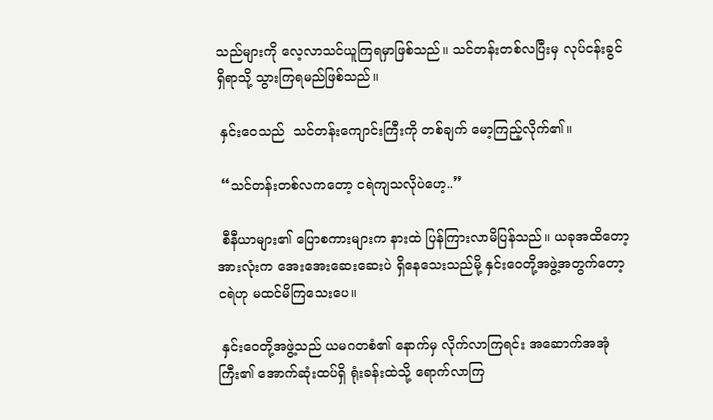သည်များကို လေ့လာသင်ယူကြရမှာဖြစ်သည်။ သင်တန်းတစ်လပြီးမှ လုပ်ငန်းခွင်ရှိရာသို့ သွားကြရမည်ဖြစ်သည်။

 နှင်းဝေသည်  သင်တန်းကျောင်းကြီးကို တစ်ချက် မော့ကြည့်လိုက်၏။

 “သင်တန်းတစ်လကတော့ ငရဲကျသလိုပဲဟေ့..”

 စီနီယာများ၏ ပြောစကားများက နားထဲ ပြန်ကြားလာမိပြန်သည်။ ယခုအထိတော့ အားလုံးက အေးအေးဆေးဆေးပဲ ရှိနေသေးသည်မို့ နှင်းဝေတို့အဖွဲ့အတွက်တော့ ငရဲဟု မထင်မိကြသေးပေ။

 နှင်းဝေတို့အဖွဲ့သည် ယမဂတစံ၏ နောက်မှ လိုက်လာကြရင်း အဆောက်အအုံကြီး၏ အောက်ဆုံးထပ်ရှိ ရုံးခန်းထဲသို့ ရောက်လာကြ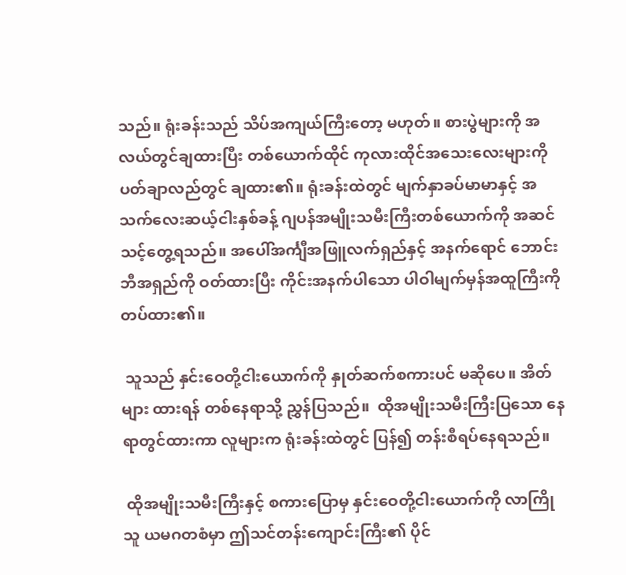သည်။ ရုံးခန်းသည် သိပ်အကျယ်ကြီးတော့ မဟုတ်။ စားပွဲများကို အလယ်တွင်ချထားပြီး တစ်ယောက်ထိုင် ကုလားထိုင်အသေးလေးများကို ပတ်ချာလည်တွင် ချထား၏။ ရုံးခန်းထဲတွင် မျက်နှာခပ်မာမာနှင့် အသက်လေးဆယ့်ငါးနှစ်ခန့် ဂျပန်အမျိုးသမီးကြီးတစ်ယောက်ကို အဆင်သင့်တွေ့ရသည်။ အပေါ်အင်္ကျီအဖြူလက်ရှည်နှင့် အနက်ရောင် ဘောင်းဘီအရှည်ကို ဝတ်ထားပြီး ကိုင်းအနက်ပါသော ပါဝါမျက်မှန်အထူကြီးကို တပ်ထား၏။

 သူသည် နှင်းဝေတို့ငါးယောက်ကို နှုတ်ဆက်စကားပင် မဆိုပေ။ အိတ်များ ထားရန် တစ်နေရာသို့ ညွှန်ပြသည်။  ထိုအမျိုးသမီးကြီးပြသော နေရာတွင်ထားကာ လူများက ရုံးခန်းထဲတွင် ပြန်၍ တန်းစီရပ်နေရသည်။

 ထိုအမျိုးသမီးကြီးနှင့် စကားပြောမှ နှင်းဝေတို့ငါးယောက်ကို လာကြိုသူ ယမဂတစံမှာ ဤသင်တန်းကျောင်းကြီး၏ ပိုင်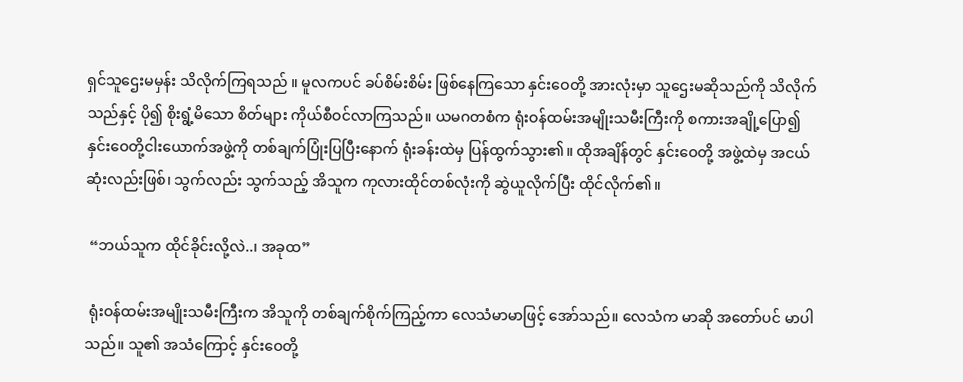ရှင်သူဌေးမမှန်း သိလိုက်ကြရသည် ။ မူလကပင် ခပ်စိမ်းစိမ်း ဖြစ်နေကြသော နှင်းဝေတို့ အားလုံးမှာ သူဌေးမဆိုသည်ကို သိလိုက်သည်နှင့် ပို၍ စိုးရွံ့မိသော စိတ်များ ကိုယ်စီဝင်လာကြသည်။ ယမဂတစံက ရုံးဝန်ထမ်းအမျိုးသမီးကြီးကို စကားအချို့ပြော၍ နှင်းဝေတို့ငါးယောက်အဖွဲ့ကို တစ်ချက်ပြုံးပြပြီးနောက် ရုံးခန်းထဲမှ ပြန်ထွက်သွား၏။ ထိုအချိန်တွင် နှင်းဝေတို့ အဖွဲ့ထဲမှ အငယ်ဆုံးလည်းဖြစ်၊ သွက်လည်း သွက်သည့် အိသူက ကုလားထိုင်တစ်လုံးကို ဆွဲယူလိုက်ပြီး ထိုင်လိုက်၏။

 “ဘယ်သူက ထိုင်ခိုင်းလို့လဲ..၊ အခုထ”

 ရုံးဝန်ထမ်းအမျိုးသမီးကြီးက အိသူကို တစ်ချက်စိုက်ကြည့်ကာ လေသံမာမာဖြင့် အော်သည်။ လေသံက မာဆို အတော်ပင် မာပါသည်။ သူ၏ အသံကြောင့် နှင်းဝေတို့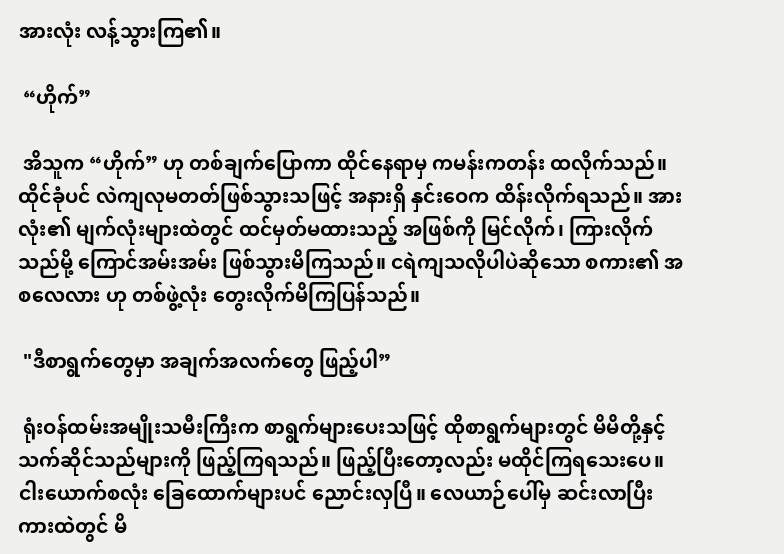အားလုံး လန့်သွားကြ၏။

 “ဟိုက်”

 အိသူက “ဟိုက်” ဟု တစ်ချက်ပြောကာ ထိုင်နေရာမှ ကမန်းကတန်း ထလိုက်သည်။  ထိုင်ခုံပင် လဲကျလုမတတ်ဖြစ်သွားသဖြင့် အနားရှိ နှင်းဝေက ထိန်းလိုက်ရသည်။ အားလုံး၏ မျက်လုံးများထဲတွင် ထင်မှတ်မထားသည့် အဖြစ်ကို မြင်လိုက်၊ ကြားလိုက်သည်မို့ ကြောင်အမ်းအမ်း ဖြစ်သွားမိကြသည်။ ငရဲကျသလိုပါပဲဆိုသော စကား၏ အစလေလား ဟု တစ်ဖွဲ့လုံး တွေးလိုက်မိကြပြန်သည်။

 "ဒီစာရွက်တွေမှာ အချက်အလက်တွေ ဖြည့်ပါ”

 ရုံးဝန်ထမ်းအမျိုးသမီးကြီးက စာရွက်များပေးသဖြင့် ထိုစာရွက်များတွင် မိမိတို့နှင့် သက်ဆိုင်သည်များကို ဖြည့်ကြရသည်။ ဖြည့်ပြီးတော့လည်း မထိုင်ကြရသေးပေ။ ငါးယောက်စလုံး ခြေထောက်များပင် ညောင်းလှပြီ။ လေယာဉ်ပေါ်မှ ဆင်းလာပြီး ကားထဲတွင် မိ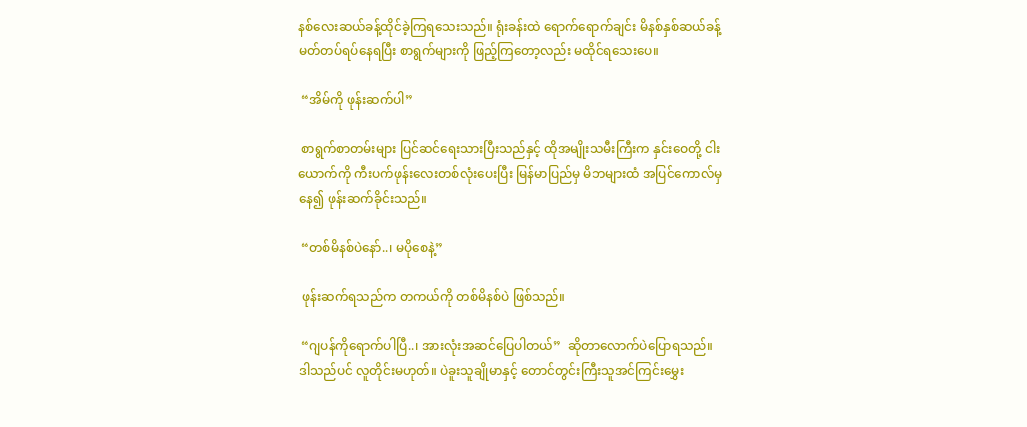နစ်လေးဆယ်ခန့်ထိုင်ခဲ့ကြရသေးသည်။ ရုံးခန်းထဲ ရောက်ရောက်ချင်း မိနစ်နှစ်ဆယ်ခန့် မတ်တပ်ရပ်နေရပြီး စာရွက်များကို ဖြည့်ကြတော့လည်း မထိုင်ရသေးပေ။

 “အိမ်ကို ဖုန်းဆက်ပါ”

 စာရွက်စာတမ်းများ ပြင်ဆင်ရေးသားပြီးသည်နှင့် ထိုအမျိုးသမီးကြီးက နှင်းဝေတို့ ငါးယောက်ကို ကီးပက်ဖုန်းလေးတစ်လုံးပေးပြီး မြန်မာပြည်မှ မိဘများထံ အပြင်ကောလ်မှနေ၍ ဖုန်းဆက်ခိုင်းသည်။

 “တစ်မိနစ်ပဲနော်..၊ မပိုစေနဲ့”

 ဖုန်းဆက်ရသည်က တကယ်ကို တစ်မိနစ်ပဲ ဖြစ်သည်။

 “ဂျပန်ကိုရောက်ပါပြီ..၊ အားလုံးအဆင်ပြေပါတယ်”  ဆိုတာလောက်ပဲပြောရသည်။ ဒါသည်ပင် လူတိုင်းမဟုတ်။ ပဲခူးသူချိုမာနှင့် တောင်တွင်းကြီးသူအင်ကြင်းမွှေး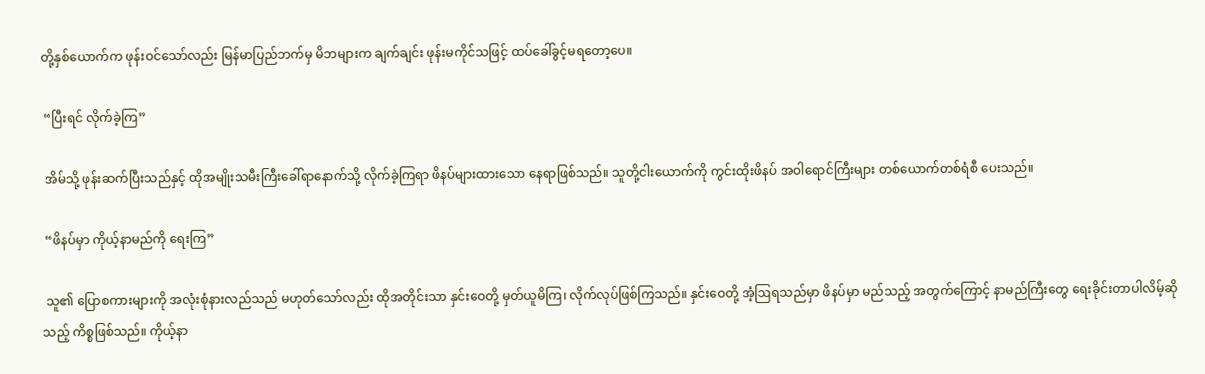တို့နှစ်ယောက်က ဖုန်းဝင်သော်လည်း မြန်မာပြည်ဘက်မှ မိဘများက ချက်ချင်း ဖုန်းမကိုင်သဖြင့် ထပ်ခေါ်ခွင့်မရတော့ပေ။

 “ပြီးရင် လိုက်ခဲ့ကြ”

 အိမ်သို့ ဖုန်းဆက်ပြီးသည်နှင့် ထိုအမျိုးသမီးကြီးခေါ်ရာနောက်သို့ လိုက်ခဲ့ကြရာ ဖိနပ်များထားသော နေရာဖြစ်သည်။ သူတို့ငါးယောက်ကို ကွင်းထိုးဖိနပ် အဝါရောင်ကြီးများ တစ်ယောက်တစ်ရံစီ ပေးသည်။

 “ဖိနပ်မှာ ကိုယ့်နာမည်ကို ရေးကြ”

 သူ၏ ပြောစကားများကို အလုံးစုံနားလည်သည် မဟုတ်သော်လည်း ထိုအတိုင်းသာ နှင်းဝေတို့ မှတ်ယူမိကြ၊ လိုက်လုပ်ဖြစ်ကြသည်။ နှင်းဝေတို့ အံ့ဩရသည်မှာ ဖိနပ်မှာ မည်သည့် အတွက်ကြောင့် နာမည်ကြီးတွေ ရေးခိုင်းတာပါလိမ့်ဆိုသည့် ကိစ္စဖြစ်သည်။ ကိုယ့်နာ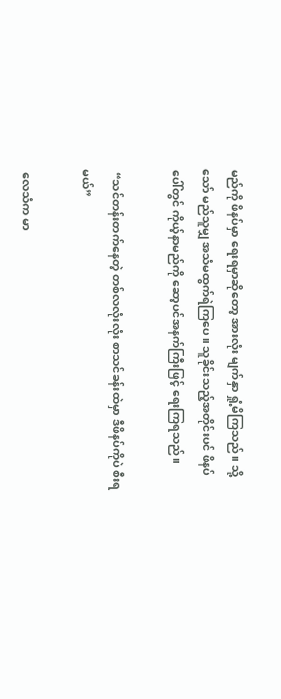မည်ကို ဖိနပ်မှာ ရေးရမှာဆိုတော့ အားလုံး မျက်နှာ ရှုံ့မိကြသည်။ သို့သော် မည်သူမျှ အသံမထွက်ရဲကြပေ။ သူခိုင်းသည့်အတိုင်းပင် ဖိနပ်ပေါ်တွင် ကိုယ့်နာမည်ကို ဆော့ပင်အနက်ကြီးဖြင့် ရေးကြရသည်။

 “သင်တန်းတက်နေတဲ့ တစ်လလုံးလုံး စာသင်ခန်းထဲမှာ ဒီဖိနပ်ကိုပဲ စီးရမယ်”

 လေသံက မာ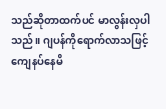သည်ဆိုတာထက်ပင် မာလွန်းလှပါသည်။ ဂျပန်ကိုရောက်လာသဖြင့် ကျေနပ်နေမိ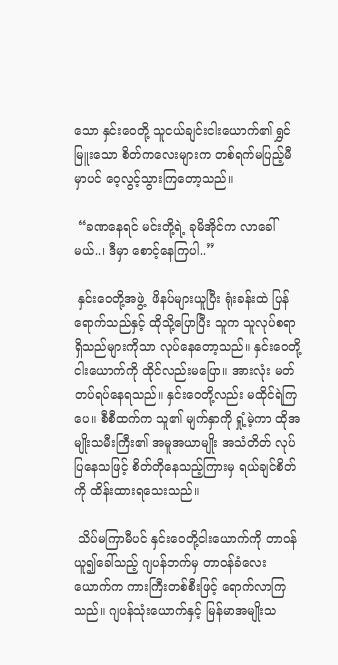သော နှင်းဝေတို့ သူငယ်ချင်းငါးယောက်၏ ရွှင်မြူးသော စိတ်ကလေးများက တစ်ရက်မပြည့်မီမှာပင် ဝေ့လွင့်သွားကြတော့သည်။

 “ခဏနေရင် မင်းတို့ရဲ့ ခုမိအိုင်က လာခေါ်မယ်..၊ ဒီမှာ စောင့်နေကြပါ..”

 နှင်းဝေတို့အဖွဲ့  ဖိနပ်များယူပြီး ရုံးခန်းထဲ ပြန်ရောက်သည်နှင့် ထိုသို့ပြောပြီး သူက သူလုပ်စရာရှိသည်များကိုသာ လုပ်နေတော့သည်။ နှင်းဝေတို့ငါးယောက်ကို ထိုင်လည်းမပြော။ အားလုံး မတ်တပ်ရပ်နေရသည်။ နှင်းဝေတို့လည်း မထိုင်ရဲကြပေ။ စီစီထက်က သူ၏ မျက်နှာကို ရှုံ့မဲ့ကာ ထိုအမျိုးသမီးကြီး၏ အမူအယာမျိုး အသံတိတ် လုပ်ပြနေသဖြင့် စိတ်တိုနေသည့်ကြားမှ ရယ်ချင်စိတ်ကို ထိန်းထားရသေးသည်။

 သိပ်မကြာမီပင် နှင်းဝေတို့ငါးယောက်ကို တာဝန်ယူ၍ခေါ်သည့် ဂျပန်ဘက်မှ တာဝန်ခံလေးယောက်က ကားကြီးတစ်စီးဖြင့် ရောက်လာကြသည်။ ဂျပန်သုံးယောက်နှင့် မြန်မာအမျိုးသ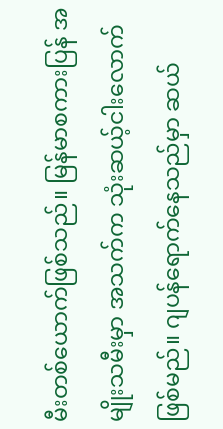မီးတစ်ယောက်ဖြစ်သည်။ မြန်မာစကားပြန် အမျိုးသမီးမှာ အသက်က သုံးဆယ့်ငါးလောက်ဖြစ်မည်။ ဂျပန်ရောက်နေသည်မှာ ဆယ်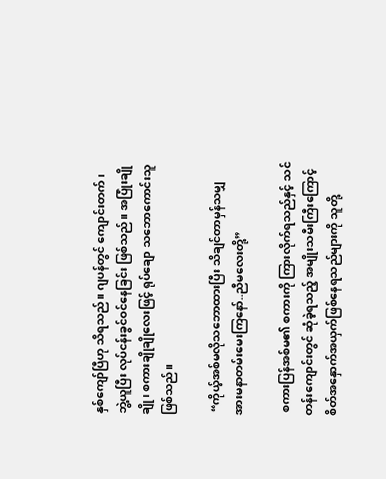နှစ်ကျော်ပြီဟု သိရသည်။ ဂျပန်တွင် ကျောင်းတက်၊ ဘွဲ့ယူပြီး လုပ်ငန်းခွင်ဝင်နေခြင်း ဖြစ်သည်။ အပြုံးချိုချို၊ စကားချိုချိုလေးဖြင့် ရုပ်ချော သဘောကောင်းသူ ဖြစ်သည်။

 “ကိုယ့်အစ်မလိုသဘောထားပြီး သိချင်တာမှန်သမျှ အားမနာတမ်းမေးကြနော်..ညီမလေးတို့”

 စကားပြန်အစ်မ၏ စကားကို ကြားလိုက်ရသည်နှင့် သင်တန်းကျောင်းတွင် ဆုံခဲ့ရသည့် အမျိုးသမီးကြီးကြောင့် စိတ်အနှောက်အယှက်ဖြစ်နေရသည်များကို သူတို့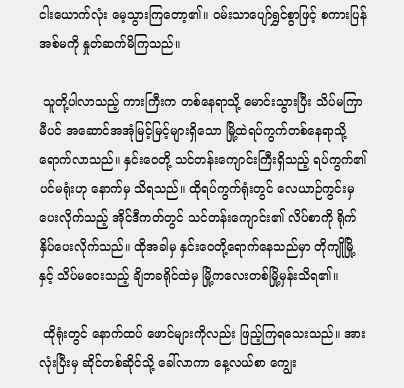ငါးယောက်လုံး မေ့သွားကြတော့၏။ ဝမ်းသာပျော်ရွှင်စွာဖြင့် စကားပြန်အစ်မကို နှုတ်ဆက်မိကြသည်။

 သူတို့ပါလာသည့် ကားကြီးက တစ်နေရာသို့ မောင်းသွားပြီး သိပ်မကြာမီပင် အဆောင်အအုံမြင့်မြင့်များရှိသော မြို့ထဲရပ်ကွက်တစ်နေရာသို့ ရောက်လာသည်။ နှင်းဝေတို့ သင်တန်းကျောင်းကြီးရှိသည့် ရပ်ကွက်၏ ပင်မရုံးဟု နောက်မှ သိရသည်။ ထိုရပ်ကွက်ရုံးတွင် လေယာဉ်ကွင်းမှ ပေးလိုက်သည့် အိုင်ဒီကတ်တွင် သင်တန်းကျောင်း၏ လိပ်စာကို ရိုက်နှိပ်ပေးလိုက်သည်။ ထိုအခါမှ နှင်းဝေတို့ရောက်နေသည်မှာ တိုကျိုမြို့နှင့် သိပ်မဝေးသည့် ချိဘခရိုင်ထဲမှ မြို့ကလေးတစ်မြို့မှန်းသိရ၏။

 ထိုရုံးတွင် နောက်ထပ် ဖောင်များကိုလည်း ဖြည့်ကြရသေးသည်။ အားလုံးပြီးမှ ဆိုင်တစ်ဆိုင်သို့ ခေါ်လာကာ နေ့လယ်စာ ကျွေး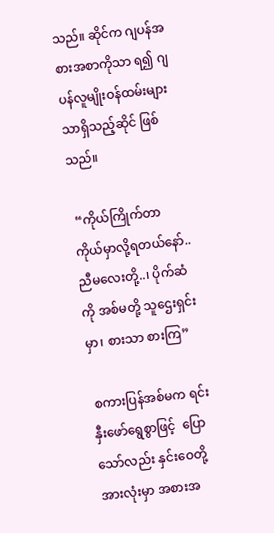သည်။ ဆိုင်က ဂျပန်အစားအစာကိုသာ ရ၍ ဂျပန်လူမျိုးဝန်ထမ်းများသာရှိသည့်ဆိုင် ဖြစ်သည်။

 “ကိုယ်ကြိုက်တာ ကိုယ်မှာလို့ရတယ်နော်..ညီမလေးတို့..၊ ပိုက်ဆံကို အစ်မတို့ သူဌေးရှင်းမှာ၊ စားသာ စားကြ”

 စကားပြန်အစ်မက ရင်းနှီးဖော်ရွေစွာဖြင့်  ပြောသော်လည်း နှင်းဝေတို့အားလုံးမှာ အစားအ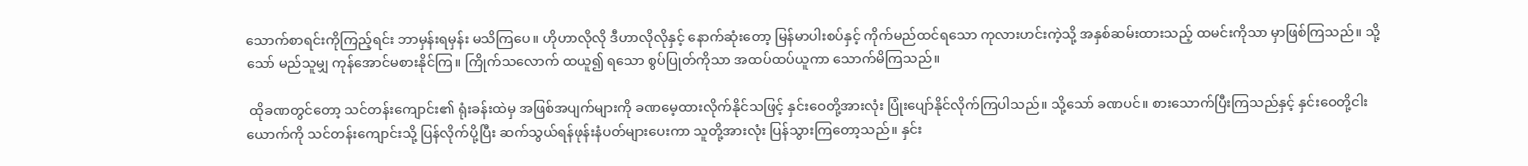သောက်စာရင်းကိုကြည့်ရင်း ဘာမှန်းရမှန်း မသိကြပေ။ ဟိုဟာလိုလို ဒီဟာလိုလိုနှင့် နောက်ဆုံးတော့ မြန်မာပါးစပ်နှင့် ကိုက်မည်ထင်ရသော ကုလားဟင်းကဲ့သို့ အနှစ်ဆမ်းထားသည့် ထမင်းကိုသာ မှာဖြစ်ကြသည်။ သို့သော် မည်သူမျှ ကုန်အောင်မစားနိုင်ကြ။ ကြိုက်သလောက် ထယူ၍ ရသော စွပ်ပြုတ်ကိုသာ အထပ်ထပ်ယူကာ သောက်မိကြသည်။

 ထိုခဏတွင်တော့ သင်တန်းကျောင်း၏ ရုံးခန်းထဲမှ အဖြစ်အပျက်များကို ခဏမေ့ထားလိုက်နိုင်သဖြင့် နှင်းဝေတို့အားလုံး ပြုံးပျော်နိုင်လိုက်ကြပါသည်။ သို့သော် ခဏပင်။ စားသောက်ပြီးကြသည်နှင့် နှင်းဝေတို့ငါးယောက်ကို သင်တန်းကျောင်းသို့ ပြန်လိုက်ပို့ပြီး ဆက်သွယ်ရန်ဖုန်းနံပတ်များပေးကာ သူတို့အားလုံး ပြန်သွားကြတော့သည်။ နှင်း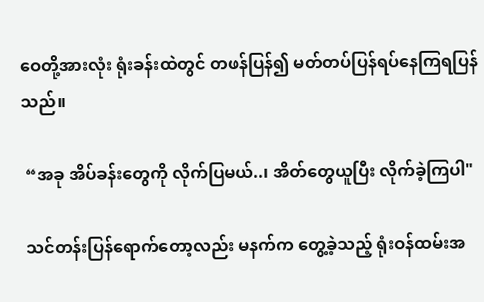ဝေတို့အားလုံး ရုံးခန်းထဲတွင် တဖန်ပြန်၍ မတ်တပ်ပြန်ရပ်နေကြရပြန်သည်။

 “အခု အိပ်ခန်းတွေကို လိုက်ပြမယ်..၊ အိတ်တွေယူပြီး လိုက်ခဲ့ကြပါ"

 သင်တန်းပြန်ရောက်တော့လည်း မနက်က တွေ့ခဲ့သည့် ရုံးဝန်ထမ်းအ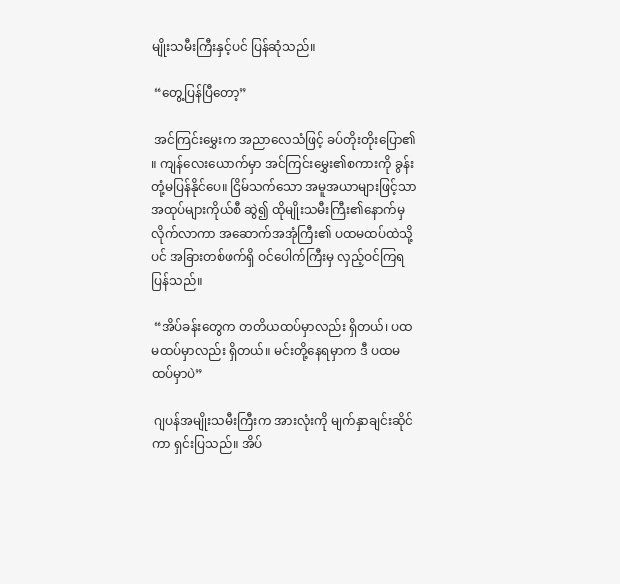မျိုးသမီးကြီးနှင့်ပင် ပြန်ဆုံသည်။

 “တွေ့ပြန်ပြီတော့”

 အင်ကြင်းမွှေးက အညာလေသံဖြင့် ခပ်တိုးတိုးပြော၏ ။ ကျန်လေးယောက်မှာ အင်ကြင်းမွှေး၏စကားကို ခွန်းတုံ့မပြန်နိုင်ပေ။ ငြိမ်သက်သော အမူအယာများဖြင့်သာ အထုပ်များကိုယ်စီ ဆွဲ၍ ထိုမျိုးသမီးကြီး၏နောက်မှ လိုက်လာကာ အဆောက်အအုံကြီး၏ ပထမထပ်ထဲသို့ပင် အခြားတစ်ဖက်ရှိ ဝင်ပေါက်ကြီးမှ လှည့်ဝင်ကြရပြန်သည်။

 “အိပ်ခန်းတွေက တတိယထပ်မှာလည်း ရှိတယ်၊ ပထမထပ်မှာလည်း ရှိတယ်။ မင်းတို့နေရမှာက ဒီ ပထမထပ်မှာပဲ”

 ဂျပန်အမျိုးသမီးကြီးက အားလုံးကို မျက်နှာချင်းဆိုင်ကာ ရှင်းပြသည်။ အိပ်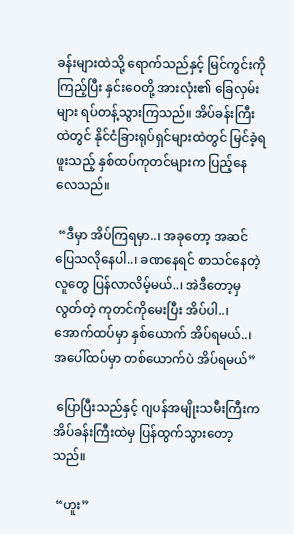ခန်းများထဲသို့ ရောက်သည်နှင့် မြင်ကွင်းကို ကြည့်ပြီး နှင်းဝေတို့ အားလုံး၏ ခြေလှမ်းများ ရပ်တန့်သွားကြသည်။ အိပ်ခန်းကြီးထဲတွင် နိုင်ငံခြားရုပ်ရှင်များထဲတွင် မြင်ခဲ့ရဖူးသည့် နှစ်ထပ်ကုတင်များက ပြည့်နေလေသည်။

 “ဒီမှာ အိပ်ကြရမှာ..၊ အခုတော့ အဆင်ပြေသလိုနေပါ..၊ ခဏနေရင် စာသင်နေတဲ့လူတွေ ပြန်လာလိမ့်မယ်..၊ အဲဒီတော့မှ လွတ်တဲ့ ကုတင်ကိုမေးပြီး အိပ်ပါ..၊ အောက်ထပ်မှာ နှစ်ယောက် အိပ်ရမယ်..၊ အပေါ်ထပ်မှာ တစ်ယောက်ပဲ အိပ်ရမယ်”

 ပြောပြီးသည်နှင့် ဂျပန်အမျိုးသမီးကြီးက အိပ်ခန်းကြီးထဲမှ ပြန်ထွက်သွားတော့သည်။

 “ဟူး”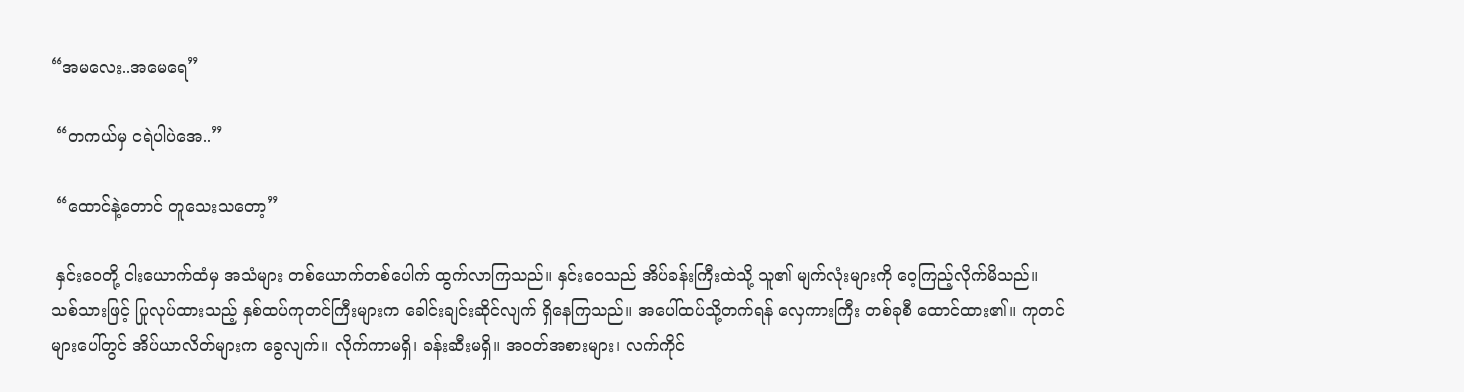“အမလေး..အမေရေ”

 “တကယ်မှ ငရဲပါပဲအေ..”

 “ထောင်နဲ့တောင် တူသေးသတော့”

 နှင်းဝေတို့ ငါးယောက်ထံမှ အသံများ တစ်ယောက်တစ်ပေါက် ထွက်လာကြသည်။ နှင်းဝေသည် အိပ်ခန်းကြီးထဲသို့ သူ၏ မျက်လုံးများကို ဝေ့ကြည့်လိုက်မိသည်။ သစ်သားဖြင့် ပြုလုပ်ထားသည့် နှစ်ထပ်ကုတင်ကြီးများက ခေါင်းချင်းဆိုင်လျက် ရှိနေကြသည်။ အပေါ်ထပ်သို့တက်ရန် လှေကားကြီး တစ်ခုစီ ထောင်ထား၏။ ကုတင်များပေါ်တွင် အိပ်ယာလိတ်များက ခွေလျက်။ လိုက်ကာမရှိ၊ ခန်းဆီးမရှိ။ အဝတ်အစားများ၊ လက်ကိုင်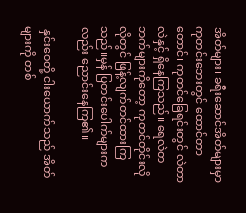အိတ်များ၊ ခရီးဆောင်အိတ်များမှာ ကုတင်းဘေးတွင် ထောင်တာတောင်၊ ကုတင်ခြေရင်းတွင် လဲတာလဲနှင့် ရှိနေကြသည်။ ရေလဲတဘက်များကိုတော့ ကုတင်တိုင်းလိုလိုတွင် ဖြန့်လျက်တင်ထားကြသည်။မှန် ပြတင်းပေါက်များကလည်း ညောင်းနေကြ၏။

 နှင်းဝေတို့ ငါးယောက်သည် အိတ်များကို တစ်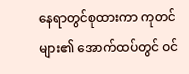နေရာတွင်စုထားကာ ကုတင်များ၏ အောက်ထပ်တွင် ဝင်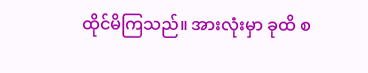ထိုင်မိကြသည်။ အားလုံးမှာ ခုထိ စ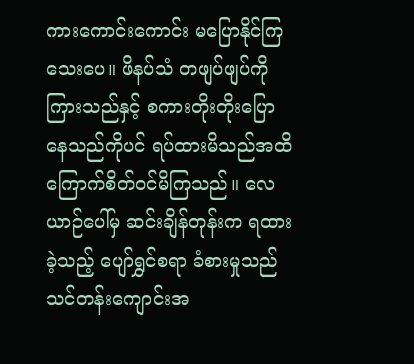ကားကောင်းကောင်း မပြောနိုင်ကြသေးပေ။ ဖိနပ်သံ တဖျပ်ဖျပ်ကို ကြားသည်နှင့် စကားတိုးတိုးပြောနေသည်ကိုပင် ရပ်ထားမိသည်အထိ ကြောက်စိတ်ဝင်မိကြသည်။ လေယာဉ်ပေါ်မှ ဆင်းချိန်တုန်းက ရထားခဲ့သည့် ပျော်ရွှင်စရာ ခံစားမှုသည် သင်တန်းကျောင်းအ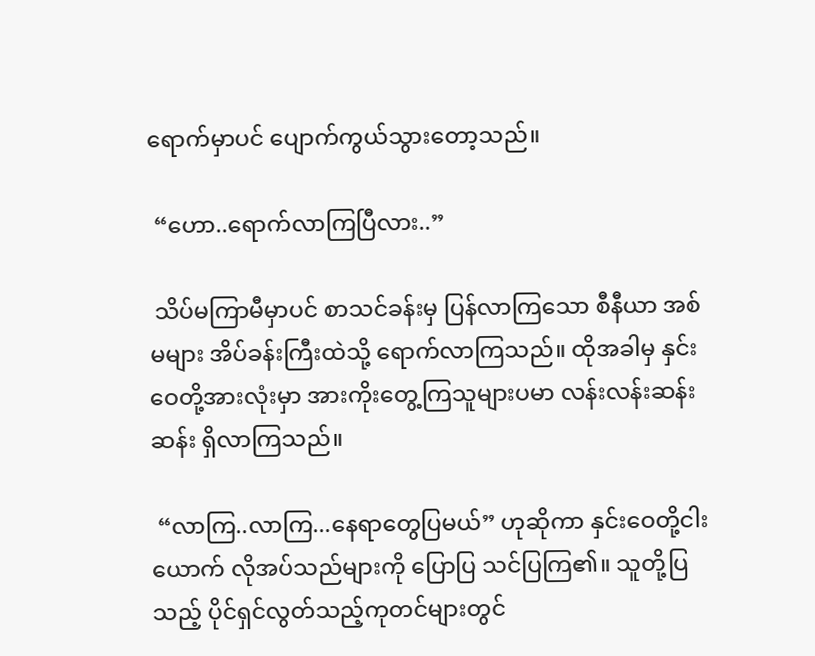ရောက်မှာပင် ပျောက်ကွယ်သွားတော့သည်။

 “ဟော..ရောက်လာကြပြီလား..”

 သိပ်မကြာမီမှာပင် စာသင်ခန်းမှ ပြန်လာကြသော စီနီယာ အစ်မများ အိပ်ခန်းကြီးထဲသို့ ရောက်လာကြသည်။ ထိုအခါမှ နှင်းဝေတို့အားလုံးမှာ အားကိုးတွေ့ကြသူများပမာ လန်းလန်းဆန်းဆန်း ရှိလာကြသည်။

 “လာကြ..လာကြ...နေရာတွေပြမယ်” ဟုဆိုကာ နှင်းဝေတို့ငါးယောက် လိုအပ်သည်များကို ပြောပြ သင်ပြကြ၏။ သူတို့ပြသည့် ပိုင်ရှင်လွတ်သည့်ကုတင်များတွင်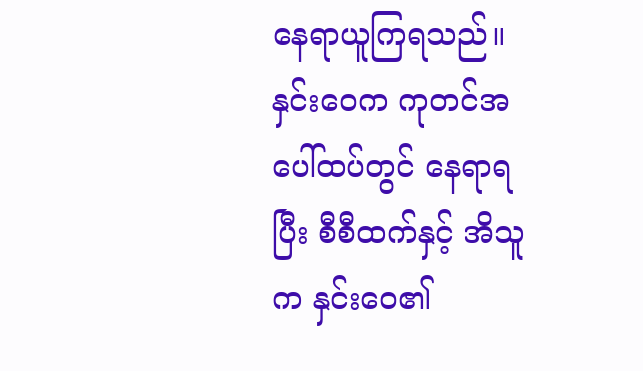နေရာယူကြရသည်။ နှင်းဝေက ကုတင်အပေါ်ထပ်တွင် နေရာရပြီး စီစီထက်နှင့် အိသူက နှင်းဝေ၏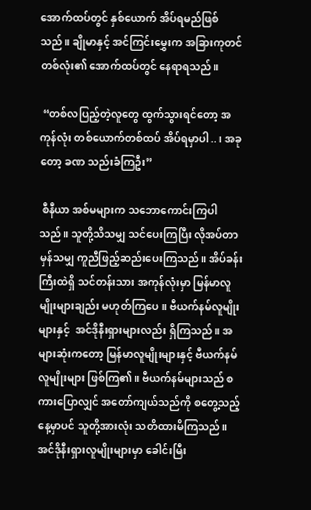အောက်ထပ်တွင် နှစ်ယောက် အိပ်ရမည်ဖြစ်သည်။ ချိုမာနှင့် အင်ကြင်းမွှေးက အခြားကုတင်တစ်လုံး၏ အောက်ထပ်တွင် နေရာရသည်။

 “တစ်လပြည့်တဲ့လူတွေ ထွက်သွားရင်တော့ အကုန်လုံး တစ်ယောက်တစ်ထပ် အိပ်ရမှာပါ..၊ အခုတော့ ခဏ သည်းခံကြဦး”

 စီနီယာ အစ်မများက သဘောကောင်းကြပါသည်။ သူတို့သိသမျှ သင်ပေးကြပြီး လိုအပ်တာမှန်သမျှ ကူညီဖြည့်ဆည်းပေးကြသည်။ အိပ်ခန်းကြီးထဲရှိ သင်တန်းသား အကုန်လုံးမှာ မြန်မာလူမျိုးများချည်း မဟုတ်ကြပေ။ ဗီယက်နမ်လူမျိုးများနှင့်  အင်ဒိုနီးရှားများလည်း ရှိကြသည်။ အများဆုံးကတော့ မြန်မာလူမျိုးများနှင့် ဗီယက်နမ်လူမျိုးများ ဖြစ်ကြ၏။ ဗီယက်နမ်များသည် စကားပြောလျှင် အတော်ကျယ်သည်ကို စတွေ့သည့်နေ့မှာပင် သူတို့အားလုံး သတိထားမိကြသည်။ အင်ဒိုနီးရှားလူမျိုးများမှာ ခေါင်းမြီး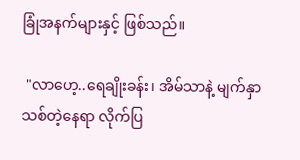ခြုံအနက်များနှင့် ဖြစ်သည်။

 "လာဟေ့..ရေချိုးခန်း၊ အိမ်သာနဲ့ မျက်နှာသစ်တဲ့နေရာ လိုက်ပြ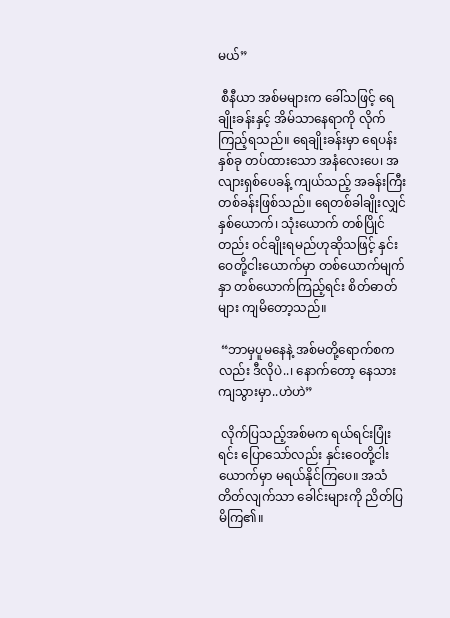မယ်”

 စီနီယာ အစ်မများက ခေါ်သဖြင့် ရေချိုးခန်းနှင့် အိမ်သာနေရာကို လိုက်ကြည့်ရသည်။ ရေချိုးခန်းမှာ ရေပန်းနှစ်ခု တပ်ထားသော အနံလေးပေ၊ အလျားရှစ်ပေခန့် ကျယ်သည့် အခန်းကြီးတစ်ခန်းဖြစ်သည်။ ရေတစ်ခါချိုးလျှင် နှစ်ယောက်၊ သုံးယောက် တစ်ပြိုင်တည်း ဝင်ချိုးရမည်ဟုဆိုသဖြင့် နှင်းဝေတို့ငါးယောက်မှာ တစ်ယောက်မျက်နှာ တစ်ယောက်ကြည့်ရင်း စိတ်ဓာတ်များ ကျမိတော့သည်။

 “ဘာမှပူမနေနဲ့ အစ်မတို့ရောက်စကလည်း ဒီလိုပဲ..၊ နောက်တော့ နေသားကျသွားမှာ..ဟဲဟဲ”

 လိုက်ပြသည့်အစ်မက ရယ်ရင်းပြုံးရင်း ပြောသော်လည်း နှင်းဝေတို့ငါးယောက်မှာ မရယ်နိုင်ကြပေ။ အသံတိတ်လျက်သာ ခေါင်းများကို ညိတ်ပြမိကြ၏။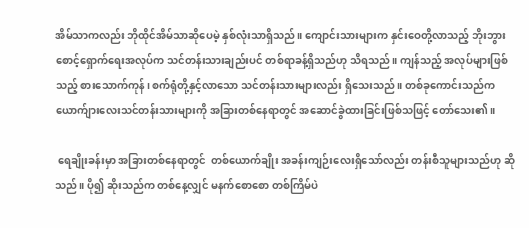အိမ်သာကလည်း ဘိုထိုင်အိမ်သာဆိုပေမဲ့ နှစ်လုံးသာရှိသည်။ ကျောင်းသားများက နှင်းဝေတို့လာသည့် ဘိုးဘွားစောင့်ရှောက်ရေးအလုပ်က သင်တန်းသားချည်းပင် တစ်ရာခန့်ရှိသည်ဟု သိရသည်။ ကျန်သည့် အလုပ်များဖြစ်သည့် စားသောက်ကုန်၊ စက်ရုံတို့နှင့်လာသော သင်တန်းသားများလည်း ရှိသေးသည်။ တစ်ခုကောင်းသည်က ယောက်ျားလေးသင်တန်းသားများကို အခြားတစ်နေရာတွင် အဆောင်ခွဲထားခြင်းဖြစ်သဖြင့် တော်သေး၏။

 ရေချိုးခန်းမှာ အခြားတစ်နေရာတွင်  တစ်ယောက်ချိုး အခန်းကျဉ်းလေးရှိသော်လည်း တန်းစီသူများသည်ဟု ဆိုသည်။ ပို၍ ဆိုးသည်က တစ်နေ့လျှင် မနက်စောစော တစ်ကြိမ်ပဲ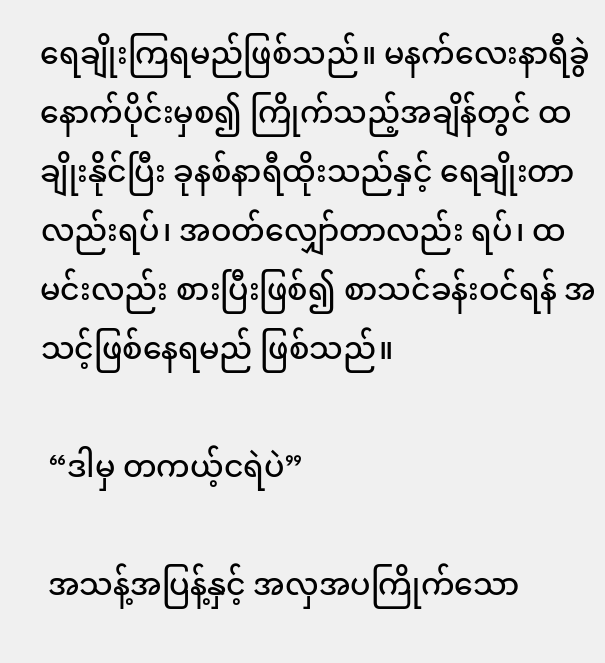ရေချိုးကြရမည်ဖြစ်သည်။ မနက်လေးနာရီခွဲနောက်ပိုင်းမှစ၍ ကြိုက်သည့်အချိန်တွင် ထချိုးနိုင်ပြီး ခုနစ်နာရီထိုးသည်နှင့် ရေချိုးတာလည်းရပ်၊ အဝတ်လျှော်တာလည်း ရပ်၊ ထမင်းလည်း စားပြီးဖြစ်၍ စာသင်ခန်းဝင်ရန် အသင့်ဖြစ်နေရမည် ဖြစ်သည်။

 “ဒါမှ တကယ့်ငရဲပဲ”

 အသန့်အပြန့်နှင့် အလှအပကြိုက်သော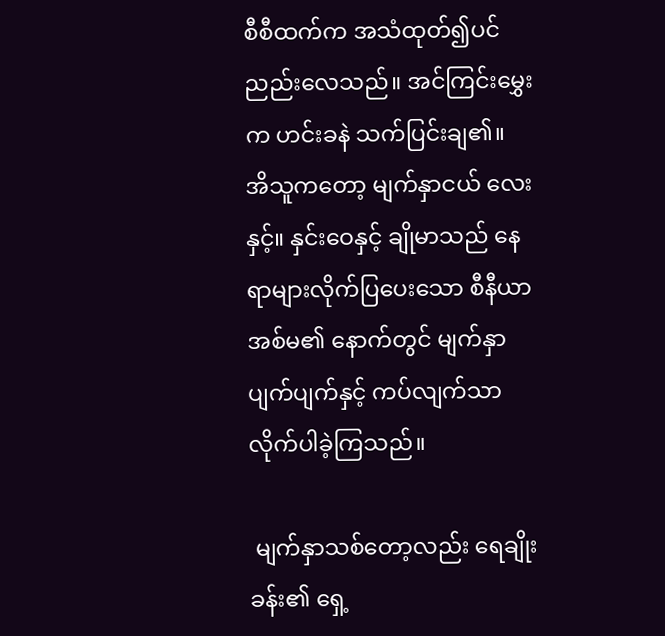စီစီထက်က အသံထုတ်၍ပင်  ညည်းလေသည်။ အင်ကြင်းမွှေးက ဟင်းခနဲ သက်ပြင်းချ၏။ အိသူကတော့ မျက်နှာငယ် လေးနှင့်။ နှင်းဝေနှင့် ချိုမာသည် နေရာများလိုက်ပြပေးသော စီနီယာအစ်မ၏ နောက်တွင် မျက်နှာပျက်ပျက်နှင့် ကပ်လျက်သာ လိုက်ပါခဲ့ကြသည်။

 မျက်နှာသစ်တော့လည်း ရေချိုးခန်း၏ ရှေ့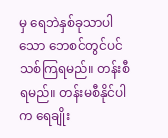မှ ရေဘဲနှစ်ခုသာပါသော ဘေစင်တွင်ပင် သစ်ကြရမည်။ တန်းစီရမည်။ တန်းမစီနိုင်ပါက ရေချိုး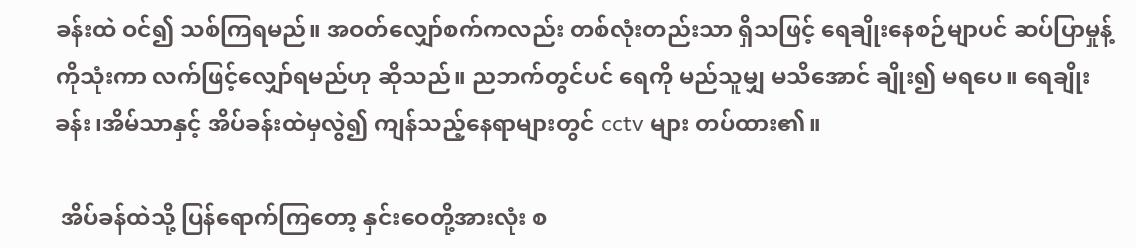ခန်းထဲ ဝင်၍ သစ်ကြရမည်။ အဝတ်လျှော်စက်ကလည်း တစ်လုံးတည်းသာ ရှိသဖြင့် ရေချိုးနေစဉ်မျာပင် ဆပ်ပြာမှုန့်ကိုသုံးကာ လက်ဖြင့်လျှော်ရမည်ဟု ဆိုသည်။ ညဘက်တွင်ပင် ရေကို မည်သူမျှ မသိအောင် ချိုး၍ မရပေ။ ရေချိုးခန်း၊အိမ်သာနှင့် အိပ်ခန်းထဲမှလွဲ၍ ကျန်သည့်နေရာများတွင် cctv များ တပ်ထား၏။

 အိပ်ခန်ထဲသို့ ပြန်ရောက်ကြတော့ နှင်းဝေတို့အားလုံး စ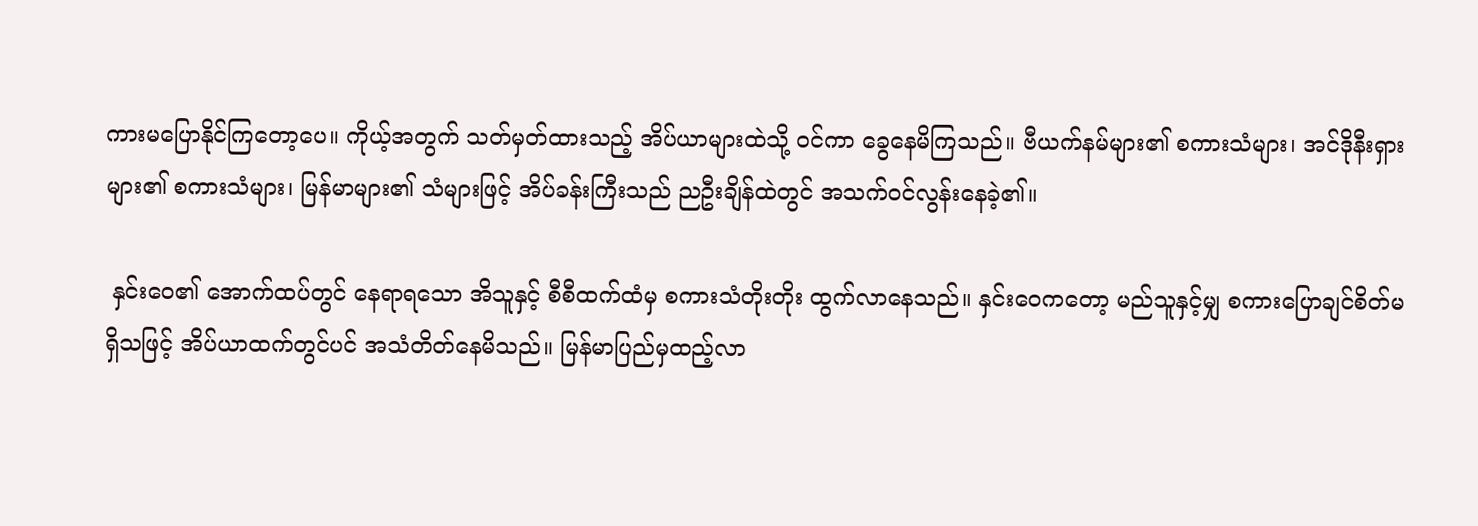ကားမပြောနိုင်ကြတော့ပေ။ ကိုယ့်အတွက် သတ်မှတ်ထားသည့် အိပ်ယာများထဲသို့ ဝင်ကာ ခွေနေမိကြသည်။ ဗီယက်နမ်များ၏ စကားသံများ၊ အင်ဒိုနီးရှားများ၏ စကားသံများ၊ မြန်မာများ၏ သံများဖြင့် အိပ်ခန်းကြီးသည် ညဦးချိန်ထဲတွင် အသက်ဝင်လွန်းနေခဲ့၏။

 နှင်းဝေ၏ အောက်ထပ်တွင် နေရာရသော အိသူနှင့် စီစီထက်ထံမှ စကားသံတိုးတိုး ထွက်လာနေသည်။ နှင်းဝေကတော့ မည်သူနှင့်မျှ စကားပြောချင်စိတ်မရှိသဖြင့် အိပ်ယာထက်တွင်ပင် အသံတိတ်နေမိသည်။ မြန်မာပြည်မှထည့်လာ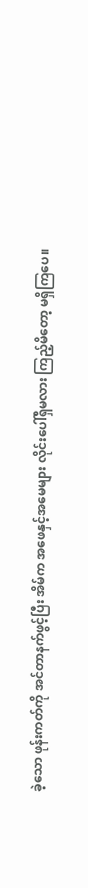ခဲ့သော ဖုန်းကတ်ကို အင်တာနက်ဖွင့်ပြီး အိမ်က အဖေနှင့်အမေများ လိုင်းပေါ်ရှိမလား ကြည့်မိတော့ မရှိကြပေ။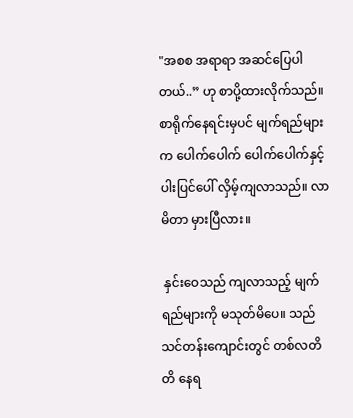"အစစ အရာရာ အဆင်ပြေပါတယ်..” ဟု စာပို့ထားလိုက်သည်။ စာရိုက်နေရင်းမှပင် မျက်ရည်များက ပေါက်ပေါက် ပေါက်ပေါက်နှင့် ပါးပြင်ပေါ် လှိမ့်ကျလာသည်။ လာမိတာ မှားပြီလား။

 နှင်းဝေသည် ကျလာသည့် မျက်ရည်များကို မသုတ်မိပေ။ သည် သင်တန်းကျောင်းတွင် တစ်လတိတိ နေရ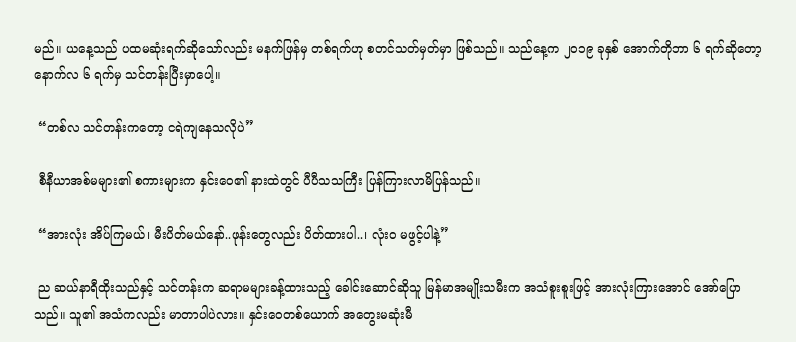မည်။ ယနေ့သည် ပထမဆုံးရက်ဆိုသော်လည်း မနက်ဖြန်မှ တစ်ရက်ဟု စတင်သတ်မှတ်မှာ ဖြစ်သည်။ သည်နေ့က ၂၀၁၉ ခုနှစ် အောက်တိုဘာ ၆ ရက်ဆိုတော့ နောက်လ ၆ ရက်မှ သင်တန်းပြီးမှာပေါ့။

 “တစ်လ သင်တန်းကတော့ ငရဲကျနေသလိုပဲ”

 စီနီယာအစ်မများ၏ စကားများက နှင်းဝေ၏ နားထဲတွင် ပီပီသသကြီး ပြန်ကြားလာမိပြန်သည်။

 “အားလုံး အိပ်ကြမယ်၊ မီးပိတ်မယ်နော်..ဖုန်းတွေလည်း ပိတ်ထားပါ..၊ လုံးဝ မဖွင့်ပါနဲ့”

 ည ဆယ်နာရီထိုးသည်နှင့် သင်တန်းက ဆရာမများခန့်ထားသည့် ခေါင်းဆောင်ဆိုသူ မြန်မာအမျိုးသမီးက အသံစူးစူးဖြင့် အားလုံးကြားအောင် အော်ပြောသည်။ သူ၏ အသံကလည်း မာတာပါပဲလား။ နှင်းဝေတစ်ယောက် အတွေးမဆုံးမီ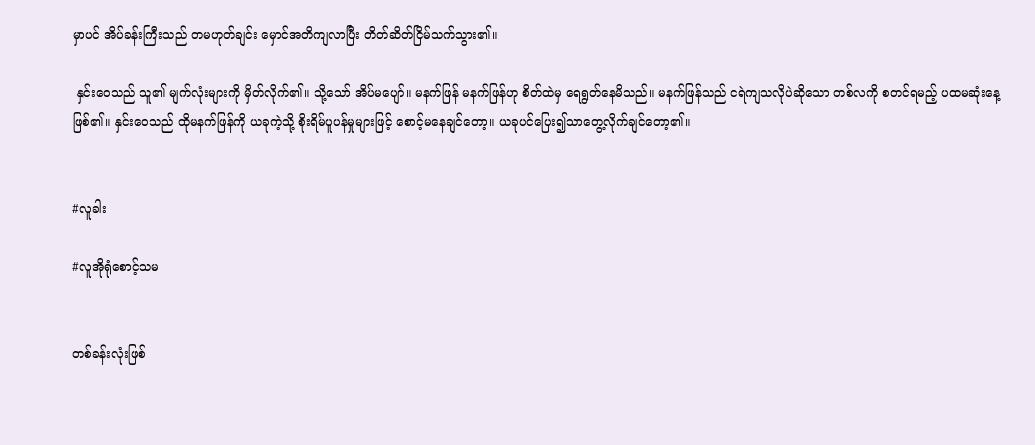မှာပင် အိပ်ခန်းကြီးသည် တမဟုတ်ချင်း မှောင်အတိကျလာပြီး တိတ်ဆိတ်ငြိမ်သက်သွား၏။

 နှင်းဝေသည် သူ၏ မျက်လုံးများကို မှိတ်လိုက်၏။ သို့သော် အိပ်မပျော်။ မနက်ဖြန် မနက်ဖြန်ဟု စိတ်ထဲမှ ရေရွတ်နေမိသည်။ မနက်ဖြန်သည် ငရဲကျသလိုပဲဆိုသော တစ်လကို စတင်ရမည့် ပထမဆုံးနေ့ ဖြစ်၏။ နှင်းဝေသည် ထိုမနက်ဖြန်ကို ယခုကဲ့သို့ စိုးရိမ်ပူပန်မှုများဖြင့် စောင့်မနေချင်တော့။ ယခုပင်ပြေး၍သာတွေ့လိုက်ချင်တော့၏။


#လူခါး

#လူအိုရုံစောင့်သမ


တစ်ခန်းလုံးဖြစ်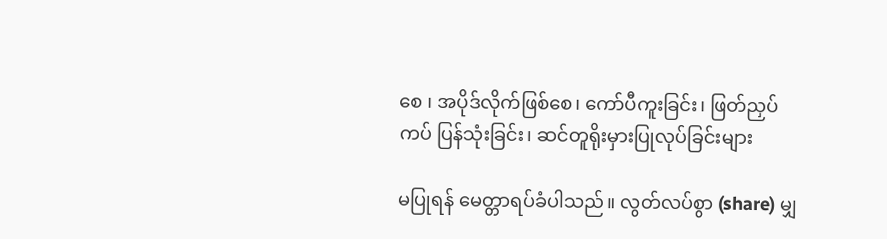စေ ၊ အပိုဒ်လိုက်ဖြစ်စေ၊ ကော်ပီကူးခြင်း၊ ဖြတ်ညှပ်ကပ် ပြန်သုံးခြင်း၊ ဆင်တူရိုးမှားပြုလုပ်ခြင်းများ

မပြုရန် မေတ္တာရပ်ခံပါသည်။ လွတ်လပ်စွာ (share) မျှ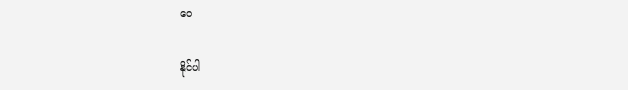ဝေ

နိုင်ပါ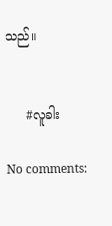သည်။


     #လူခါး

No comments: